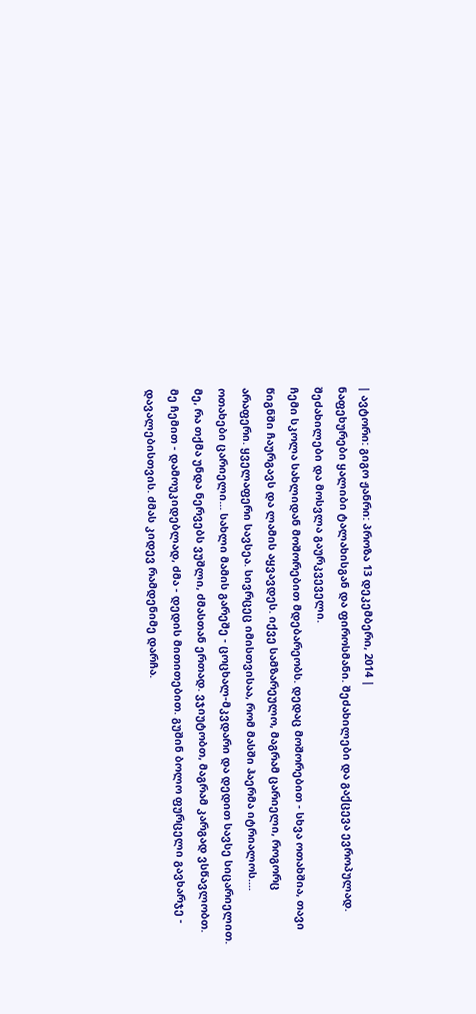| ავტორი: გიგო ჟანრი: პროზა 13 დეკემბერი, 2014 |
ნაფეხურები ყალიბი ტალახისგან და ფიროსმანი. შეძახილები და გაქცევა ევროპულად. შეძახილები და მოსვლა გაურკვეველი.
ჩემი სკოლა სახლიდან მოშორებით მდებარეობს. დედაც მოშორებით - სხვა ოთახშია, თავი წიგნში ჩაურგავს და ლამის აყვავდეს. იქვე სამზარეულო, მაგრამ ცარიელი, როგორც არაფერი. ყველაფერი სავსეა. სივრცეც იმისთვისაა, რომ მასში ჰაერმა იტრიალოს.... ოთახები ცარიელი... სახლი მამის გარეშე - ცოცხალ-მკვდარი და დედით სავსე სიცარიელით. მე, რა თქმა უნდა ნერვებს ვუშლი, ძმასთან ერთად. ვჯიუტობთ, მაგრამ კარგად ვსწავლობთ. მე ჩემით - დამოუკიდებლად, ძმა - დედის მითითებით. გუშინ ბოლო ფურცელი გავხარჯე - დავალებისთვის. ძმას კიდევ რამდენიმე დარჩა.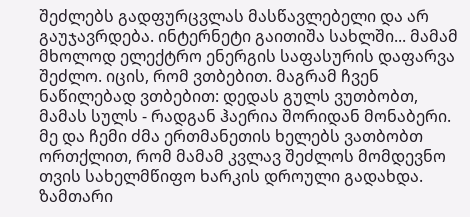შეძლებს გადფურცვლას მასწავლებელი და არ გაუჯავრდება. ინტერნეტი გაითიშა სახლში... მამამ მხოლოდ ელექტრო ენერგის საფასურის დაფარვა შეძლო. იცის, რომ ვთბებით. მაგრამ ჩვენ ნაწილებად ვთბებით: დედას გულს ვუთბობთ, მამას სულს - რადგან ჰაერია შორიდან მონაბერი. მე და ჩემი ძმა ერთმანეთის ხელებს ვათბობთ ორთქლით, რომ მამამ კვლავ შეძლოს მომდევნო თვის სახელმწიფო ხარკის დროული გადახდა. ზამთარი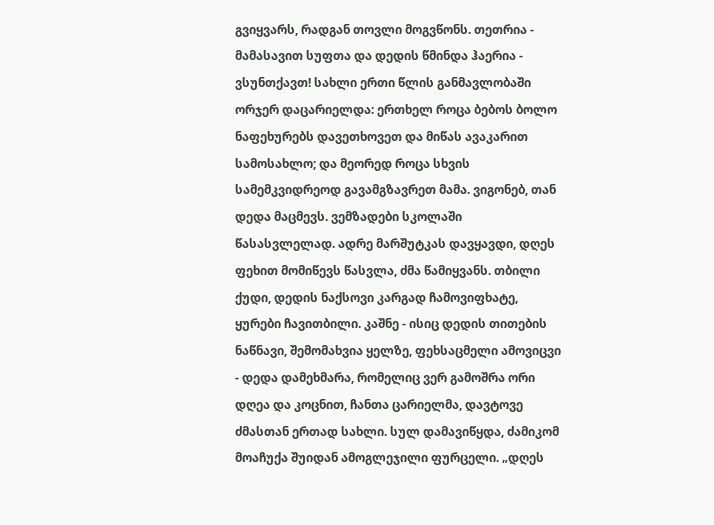გვიყვარს, რადგან თოვლი მოგვწონს. თეთრია - მამასავით სუფთა და დედის წმინდა ჰაერია - ვსუნთქავთ! სახლი ერთი წლის განმავლობაში ორჯერ დაცარიელდა: ერთხელ როცა ბებოს ბოლო ნაფეხურებს დავეთხოვეთ და მიწას ავაკარით სამოსახლო; და მეორედ როცა სხვის სამემკვიდრეოდ გავამგზავრეთ მამა. ვიგონებ, თან დედა მაცმევს. ვემზადები სკოლაში წასასვლელად. ადრე მარშუტკას დავყავდი, დღეს ფეხით მომიწევს წასვლა, ძმა წამიყვანს. თბილი ქუდი, დედის ნაქსოვი კარგად ჩამოვიფხატე, ყურები ჩავითბილი. კაშნე - ისიც დედის თითების ნაწნავი, შემომახვია ყელზე, ფეხსაცმელი ამოვიცვი - დედა დამეხმარა, რომელიც ვერ გამოშრა ორი დღეა და კოცნით, ჩანთა ცარიელმა, დავტოვე ძმასთან ერთად სახლი. სულ დამავიწყდა, ძამიკომ მოაჩუქა შუიდან ამოგლეჯილი ფურცელი. „დღეს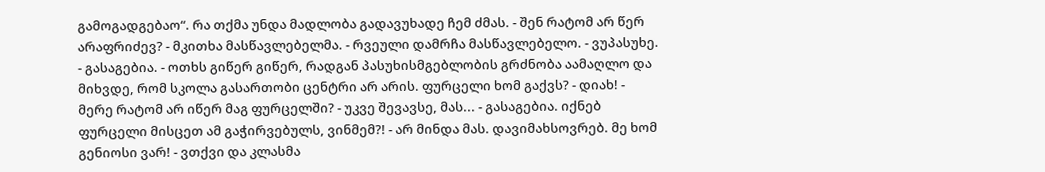გამოგადგებაო“. რა თქმა უნდა მადლობა გადავუხადე ჩემ ძმას. - შენ რატომ არ წერ არაფრიძევ? - მკითხა მასწავლებელმა. - რვეული დამრჩა მასწავლებელო. - ვუპასუხე. - გასაგებია. - ოთხს გიწერ გიწერ, რადგან პასუხისმგებლობის გრძნობა აამაღლო და მიხვდე, რომ სკოლა გასართობი ცენტრი არ არის. ფურცელი ხომ გაქვს? - დიახ! - მერე რატომ არ იწერ მაგ ფურცელში? - უკვე შევავსე, მას... - გასაგებია. იქნებ ფურცელი მისცეთ ამ გაჭირვებულს, ვინმემ?! - არ მინდა მას. დავიმახსოვრებ. მე ხომ გენიოსი ვარ! - ვთქვი და კლასმა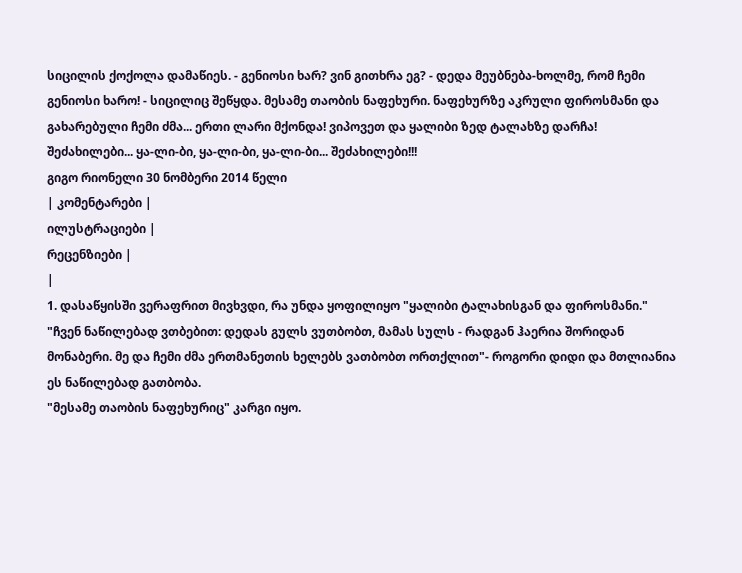სიცილის ქოქოლა დამაწიეს. - გენიოსი ხარ? ვინ გითხრა ეგ? - დედა მეუბნება-ხოლმე, რომ ჩემი გენიოსი ხარო! - სიცილიც შეწყდა. მესამე თაობის ნაფეხური. ნაფეხურზე აკრული ფიროსმანი და გახარებული ჩემი ძმა... ერთი ლარი მქონდა! ვიპოვეთ და ყალიბი ზედ ტალახზე დარჩა! შეძახილები... ყა-ლი-ბი, ყა-ლი-ბი, ყა-ლი-ბი... შეძახილები!!!
გიგო რიონელი 30 ნომბერი 2014 წელი
| კომენტარები |
ილუსტრაციები |
რეცენზიები |
|
1. დასაწყისში ვერაფრით მივხვდი, რა უნდა ყოფილიყო "ყალიბი ტალახისგან და ფიროსმანი."
"ჩვენ ნაწილებად ვთბებით: დედას გულს ვუთბობთ, მამას სულს - რადგან ჰაერია შორიდან მონაბერი. მე და ჩემი ძმა ერთმანეთის ხელებს ვათბობთ ორთქლით"- როგორი დიდი და მთლიანია ეს ნაწილებად გათბობა.
"მესამე თაობის ნაფეხურიც" კარგი იყო.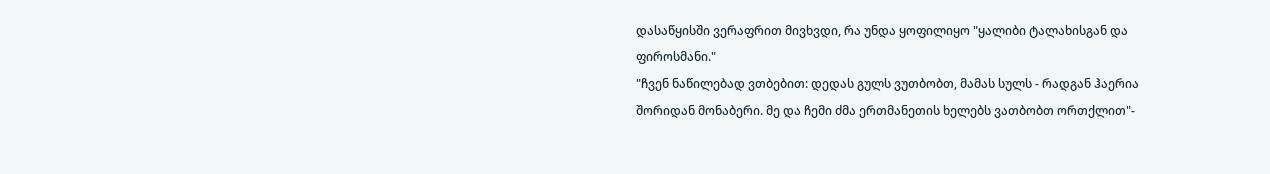დასაწყისში ვერაფრით მივხვდი, რა უნდა ყოფილიყო "ყალიბი ტალახისგან და ფიროსმანი."
"ჩვენ ნაწილებად ვთბებით: დედას გულს ვუთბობთ, მამას სულს - რადგან ჰაერია შორიდან მონაბერი. მე და ჩემი ძმა ერთმანეთის ხელებს ვათბობთ ორთქლით"-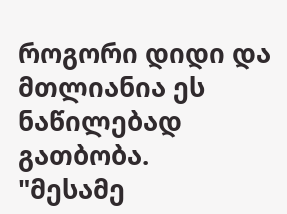როგორი დიდი და მთლიანია ეს ნაწილებად გათბობა.
"მესამე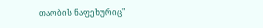თაობის ნაფეხურიც"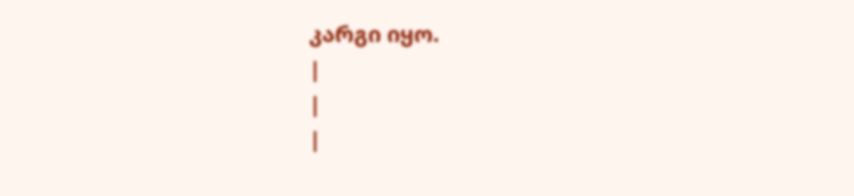კარგი იყო.
|
|
|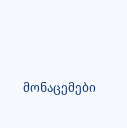მონაცემები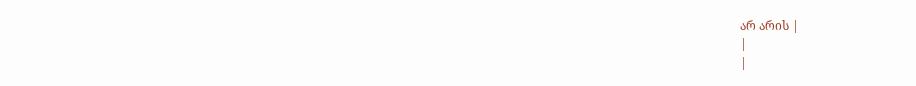არ არის |
|
|